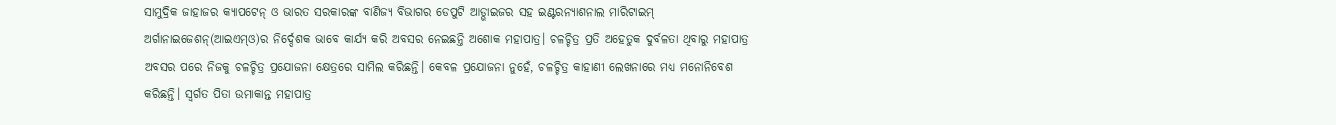ସାମୁଦ୍ରିକ ଜାହାଜର କ୍ୟାପଟେନ୍ ଓ ଭାରତ ସରକାରଙ୍କ ବାଣିଜ୍ୟ ବିଭାଗର ଡେପୁଟି ଆଡ୍ଭାଇଜର ସହ ଇଣ୍ଟରନ୍ୟାଶନାଲ ମାରିଟାଇମ୍ ଅର୍ଗାନାଇଜେଶନ୍(ଆଇଏମ୍ଓ)ର ନିର୍ଦ୍ଦେଶକ ଭାବେ କାର୍ଯ୍ୟ କରି ଅବସର ନେଇଛନ୍ତି ଅଶୋକ ମହାପାତ୍ର। ଚଳଚ୍ଚିତ୍ର ପ୍ରତି ଅହେତୁକ ଦୁର୍ବଳତା ଥିବାରୁ ମହାପାତ୍ର ଅବସର ପରେ ନିଜକୁ ଚଳଚ୍ଚିତ୍ର ପ୍ରଯୋଜନା କ୍ଷେତ୍ରରେ ସାମିଲ କରିଛନ୍ତି। କେବଳ ପ୍ରଯୋଜନା ନୁହେଁ, ଚଳଚ୍ଚିତ୍ର କାହାଣୀ ଲେଖନାରେ ମଧ୍ୟ ମନୋନିବେଶ କରିଛନ୍ତି। ସ୍ବର୍ଗତ ପିତା ଉମାକାନ୍ତ ମହାପାତ୍ର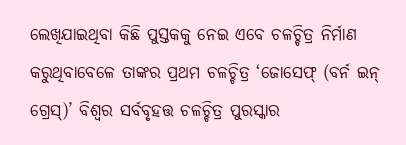ଲେଖିଯାଇଥିବା କିଛି ପୁସ୍ତକକୁ ନେଇ ଏବେ ଚଳଚ୍ଚିତ୍ର ନିର୍ମାଣ କରୁଥିବାବେଳେ ତାଙ୍କର ପ୍ରଥମ ଚଳଚ୍ଚିତ୍ର ‘ଜୋସେଫ୍ (ବର୍ନ ଇନ୍ ଗ୍ରେସ୍)’ ବିଶ୍ୱର ସର୍ବବୃହତ୍ତ ଚଳଚ୍ଚିତ୍ର ପୁରସ୍କାର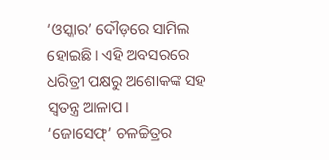‘ଓସ୍କାର’ ଦୌଡ଼ରେ ସାମିଲ ହୋଇଛି। ଏହି ଅବସରରେ ଧରିତ୍ରୀ ପକ୍ଷରୁ ଅଶୋକଙ୍କ ସହ ସ୍ବତନ୍ତ୍ର ଆଳାପ।
‘ଜୋସେଫ୍’ ଚଳଚ୍ଚିତ୍ରର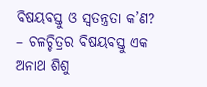ବିଷୟବସ୍ତୁ ଓ ସ୍ବତନ୍ତ୍ରତା କ’ଣ?
– ଚଳଚ୍ଚିତ୍ରର ବିଷୟବସ୍ତୁ ଏକ ଅନାଥ ଶିଶୁ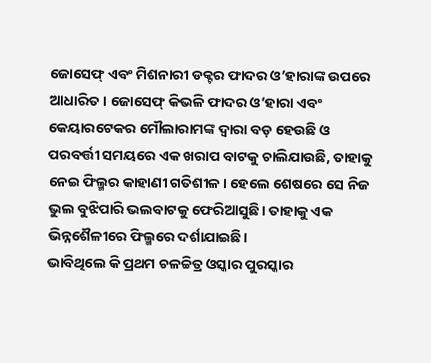ଜୋସେଫ୍ ଏବଂ ମିଶନାରୀ ଡକ୍ଟର ଫାଦର ଓ’ହାରାଙ୍କ ଉପରେ ଆଧାରିତ। ଜୋସେଫ୍ କିଭଳି ଫାଦର ଓ’ହାରା ଏବଂ କେୟାରଟେକର ମୌଲାରାମଙ୍କ ଦ୍ୱାରା ବଡ଼ ହେଉଛି ଓ ପରବର୍ତ୍ତୀ ସମୟରେ ଏକ ଖରାପ ବାଟକୁ ଚାଲିଯାଉଛି, ତାହାକୁ ନେଇ ଫିଲ୍ମର କାହାଣୀ ଗତିଶୀଳ। ହେଲେ ଶେଷରେ ସେ ନିଜ ଭୁଲ ବୁଝିପାରି ଭଲବାଟକୁ ଫେରିଆସୁଛି। ତାହାକୁ ଏକ ଭିନ୍ନଶୈଳୀରେ ଫିଲ୍ମରେ ଦର୍ଶାଯାଇଛି।
ଭାବିଥିଲେ କି ପ୍ରଥମ ଚଳଚ୍ଚିତ୍ର ଓସ୍କାର ପୁରସ୍କାର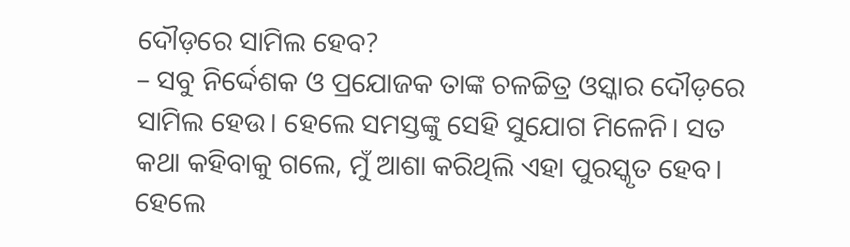ଦୌଡ଼ରେ ସାମିଲ ହେବ?
– ସବୁ ନିର୍ଦ୍ଦେଶକ ଓ ପ୍ରଯୋଜକ ତାଙ୍କ ଚଳଚ୍ଚିତ୍ର ଓସ୍କାର ଦୌଡ଼ରେ ସାମିଲ ହେଉ। ହେଲେ ସମସ୍ତଙ୍କୁ ସେହି ସୁଯୋଗ ମିଳେନି। ସତ କଥା କହିବାକୁ ଗଲେ, ମୁଁ ଆଶା କରିଥିଲି ଏହା ପୁରସ୍କୃତ ହେବ। ହେଲେ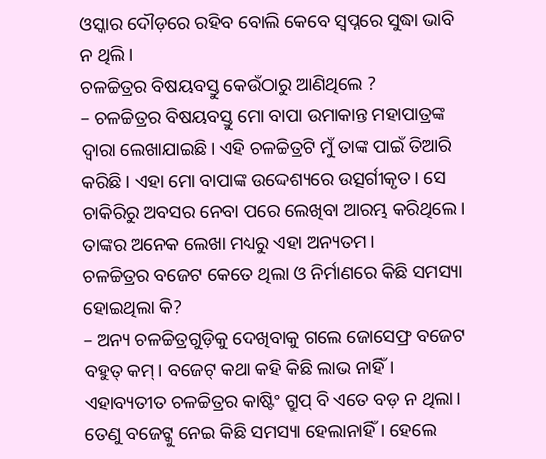ଓସ୍କାର ଦୌଡ଼ରେ ରହିବ ବୋଲି କେବେ ସ୍ବପ୍ନରେ ସୁଦ୍ଧା ଭାବି ନ ଥିଲି।
ଚଳଚ୍ଚିତ୍ରର ବିଷୟବସ୍ତୁ କେଉଁଠାରୁ ଆଣିଥିଲେ ?
– ଚଳଚ୍ଚିତ୍ରର ବିଷୟବସ୍ତୁ ମୋ ବାପା ଉମାକାନ୍ତ ମହାପାତ୍ରଙ୍କ ଦ୍ୱାରା ଲେଖାଯାଇଛି। ଏହି ଚଳଚ୍ଚିତ୍ରଟି ମୁଁ ତାଙ୍କ ପାଇଁ ତିଆରି କରିଛି। ଏହା ମୋ ବାପାଙ୍କ ଉଦ୍ଦେଶ୍ୟରେ ଉତ୍ସର୍ଗୀକୃତ। ସେ ଚାକିରିରୁ ଅବସର ନେବା ପରେ ଲେଖିବା ଆରମ୍ଭ କରିଥିଲେ। ତାଙ୍କର ଅନେକ ଲେଖା ମଧ୍ୟରୁ ଏହା ଅନ୍ୟତମ।
ଚଳଚ୍ଚିତ୍ରର ବଜେଟ କେତେ ଥିଲା ଓ ନିର୍ମାଣରେ କିଛି ସମସ୍ୟା ହୋଇଥିଲା କି?
– ଅନ୍ୟ ଚଳଚ୍ଚିତ୍ରଗୁଡ଼ିକୁ ଦେଖିବାକୁ ଗଲେ ଜୋସେଫ୍ର ବଜେଟ ବହୁତ୍ କମ୍। ବଜେଟ୍ କଥା କହି କିଛି ଲାଭ ନାହିଁ। ଏହାବ୍ୟତୀତ ଚଳଚ୍ଚିତ୍ରର କାଷ୍ଟିଂ ଗ୍ରୁପ୍ ବି ଏତେ ବଡ଼ ନ ଥିଲା। ତେଣୁ ବଜେଟ୍କୁ ନେଇ କିଛି ସମସ୍ୟା ହେଲାନାହିଁ। ହେଲେ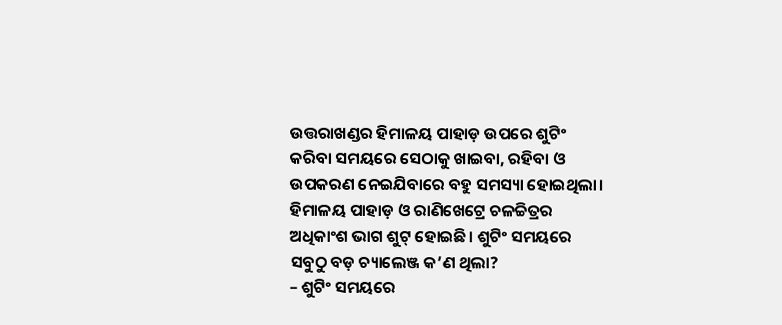ଉତ୍ତରାଖଣ୍ଡର ହିମାଳୟ ପାହାଡ଼ ଉପରେ ଶୁଟିଂ କରିବା ସମୟରେ ସେଠାକୁ ଖାଇବା, ରହିବା ଓ ଉପକରଣ ନେଇଯିବାରେ ବହୁ ସମସ୍ୟା ହୋଇଥିଲା।
ହିମାଳୟ ପାହାଡ଼ ଓ ରାଣିଖେଟ୍ରେ ଚଳଚ୍ଚିତ୍ରର ଅଧିକାଂଶ ଭାଗ ଶୁଟ୍ ହୋଇଛି। ଶୁଟିଂ ସମୟରେ ସବୁଠୁ ବଡ଼ ଚ୍ୟାଲେଞ୍ଜ କ’ଣ ଥିଲା?
– ଶୁଟିଂ ସମୟରେ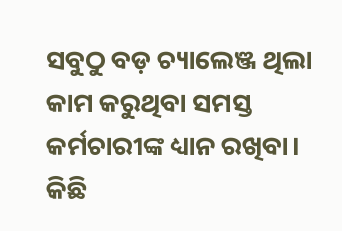ସବୁଠୁ ବଡ଼ ଚ୍ୟାଲେଞ୍ଜ ଥିଲା କାମ କରୁଥିବା ସମସ୍ତ କର୍ମଚାରୀଙ୍କ ଧ୍ୟାନ ରଖିବା। କିଛି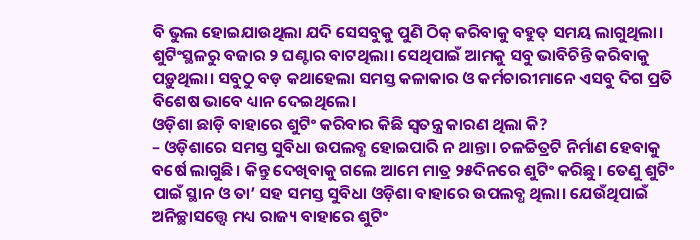ବି ଭୁଲ ହୋଇଯାଉଥିଲା ଯଦି ସେସବୁକୁ ପୁଣି ଠିକ୍ କରିବାକୁ ବହୁତ୍ ସମୟ ଲାଗୁଥିଲା। ଶୁଟିଂସ୍ଥଳରୁ ବଜାର ୨ ଘଣ୍ଟାର ବାଟଥିଲା। ସେଥିପାଇଁ ଆମକୁ ସବୁ ଭାବିଚିନ୍ତି କରିବାକୁ ପଡ଼ୁଥିଲା। ସବୁଠୁ ବଡ଼ କଥାହେଲା ସମସ୍ତ କଳାକାର ଓ କର୍ମଚାରୀମାନେ ଏସବୁ ଦିଗ ପ୍ରତି ବିଶେଷ ଭାବେ ଧ୍ୟାନ ଦେଇଥିଲେ।
ଓଡ଼ିଶା ଛାଡ଼ି ବାହାରେ ଶୁଟିଂ କରିବାର କିଛି ସ୍ବତନ୍ତ୍ର କାରଣ ଥିଲା କି?
– ଓଡ଼ିଶାରେ ସମସ୍ତ ସୁବିଧା ଉପଲବ୍ଧ ହୋଇପାରି ନ ଥାନ୍ତା। ଚଳଚ୍ଚିତ୍ରଟି ନିର୍ମାଣ ହେବାକୁ ବର୍ଷେ ଲାଗୁଛି। କିନ୍ତୁ ଦେଖିବାକୁ ଗଲେ ଆମେ ମାତ୍ର ୨୫ଦିନରେ ଶୁଟିଂ କରିଛୁ। ତେଣୁ ଶୁଟିଂ ପାଇଁ ସ୍ଥାନ ଓ ତା’ ସହ ସମସ୍ତ ସୁବିଧା ଓଡ଼ିଶା ବାହାରେ ଉପଲବ୍ଧ ଥିଲା। ଯେଉଁଥିପାଇଁ ଅନିଚ୍ଛାସତ୍ତ୍ୱେ ମଧ୍ୟ ରାଜ୍ୟ ବାହାରେ ଶୁଟିଂ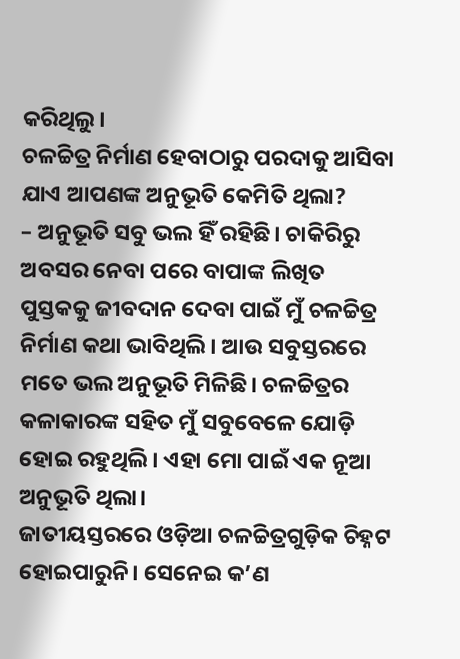କରିଥିଲୁ।
ଚଳଚ୍ଚିତ୍ର ନିର୍ମାଣ ହେବାଠାରୁ ପରଦାକୁ ଆସିବା ଯାଏ ଆପଣଙ୍କ ଅନୁଭୂତି କେମିତି ଥିଲା?
– ଅନୁଭୂତି ସବୁ ଭଲ ହିଁ ରହିଛି। ଚାକିରିରୁ ଅବସର ନେବା ପରେ ବାପାଙ୍କ ଲିଖିତ ପୁସ୍ତକକୁ ଜୀବଦାନ ଦେବା ପାଇଁ ମୁଁ ଚଳଚ୍ଚିତ୍ର ନିର୍ମାଣ କଥା ଭାବିଥିଲି। ଆଉ ସବୁସ୍ତରରେ ମତେ ଭଲ ଅନୁଭୂତି ମିଳିଛି। ଚଳଚ୍ଚିତ୍ରର କଳାକାରଙ୍କ ସହିତ ମୁଁ ସବୁବେଳେ ଯୋଡ଼ି ହୋଇ ରହୁଥିଲି। ଏହା ମୋ ପାଇଁ ଏକ ନୂଆ ଅନୁଭୂତି ଥିଲା।
ଜାତୀୟସ୍ତରରେ ଓଡ଼ିଆ ଚଳଚ୍ଚିତ୍ରଗୁଡ଼ିକ ଚିହ୍ନଟ ହୋଇପାରୁନି। ସେନେଇ କ’ଣ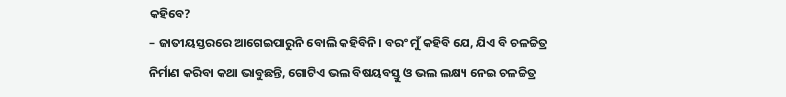କହିବେ?
– ଜାତୀୟସ୍ତରରେ ଆଗେଇପାରୁନି ବୋଲି କହିବିନି। ବରଂ ମୁଁ କହିବି ଯେ, ଯିଏ ବି ଚଳଚ୍ଚିତ୍ର ନିର୍ମାଣ କରିବା କଥା ଭାବୁଛନ୍ତି, ଗୋଟିଏ ଭଲ ବିଷୟବସ୍ତୁ ଓ ଭଲ ଲକ୍ଷ୍ୟ ନେଇ ଚଳଚ୍ଚିତ୍ର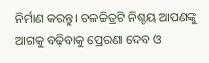ନିର୍ମାଣ କରନ୍ତୁ। ଚଳଚ୍ଚିତ୍ରଟି ନିଶ୍ଚୟ ଆପଣଙ୍କୁ ଆଗକୁ ବଢ଼ିବାକୁ ପ୍ରେରଣା ଦେବ ଓ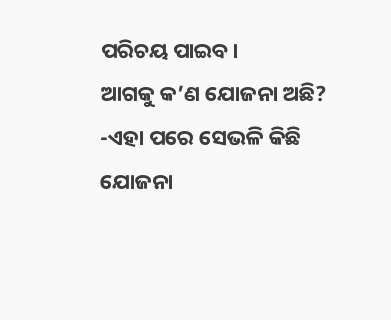ପରିଚୟ ପାଇବ।
ଆଗକୁ କ’ଣ ଯୋଜନା ଅଛି?
-ଏହା ପରେ ସେଭଳି କିଛି ଯୋଜନା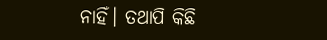ନାହିଁ। ତଥାପି କିଛି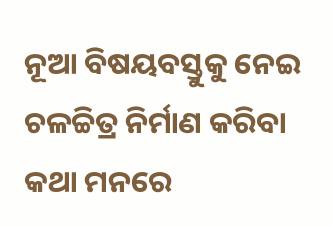ନୂଆ ବିଷୟବସ୍ତୁକୁ ନେଇ ଚଳଚ୍ଚିତ୍ର ନିର୍ମାଣ କରିବା କଥା ମନରେ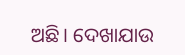ଅଛି। ଦେଖାଯାଉ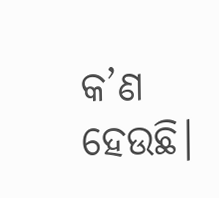କ’ଣ ହେଉଛି।